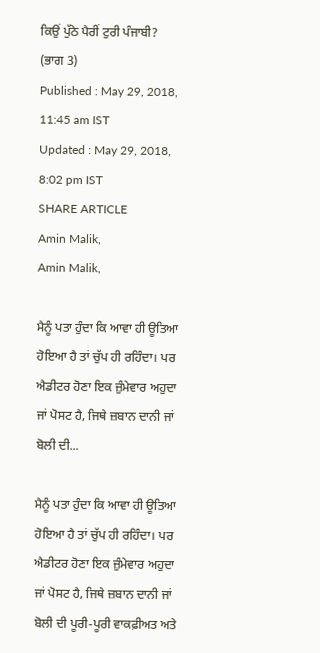ਕਿਉਂ ਪੁੱਠੇ ਪੈਰੀਂ ਟੁਰੀ ਪੰਜਾਬੀ? (ਭਾਗ 3)
Published : May 29, 2018, 11:45 am IST
Updated : May 29, 2018, 8:02 pm IST
SHARE ARTICLE
Amin Malik,
Amin Malik,

ਮੈਨੂੰ ਪਤਾ ਹੁੰਦਾ ਕਿ ਆਵਾ ਹੀ ਊਤਿਆ ਹੋਇਆ ਹੈ ਤਾਂ ਚੁੱਪ ਹੀ ਰਹਿੰਦਾ। ਪਰ ਐਡੀਟਰ ਹੋਣਾ ਇਕ ਜ਼ੁੰਮੇਵਾਰ ਅਹੁਦਾ ਜਾਂ ਪੋਸਟ ਹੈ, ਜਿਥੇ ਜ਼ਬਾਨ ਦਾਨੀ ਜਾਂ ਬੋਲੀ ਦੀ...

ਮੈਨੂੰ ਪਤਾ ਹੁੰਦਾ ਕਿ ਆਵਾ ਹੀ ਊਤਿਆ ਹੋਇਆ ਹੈ ਤਾਂ ਚੁੱਪ ਹੀ ਰਹਿੰਦਾ। ਪਰ ਐਡੀਟਰ ਹੋਣਾ ਇਕ ਜ਼ੁੰਮੇਵਾਰ ਅਹੁਦਾ ਜਾਂ ਪੋਸਟ ਹੈ, ਜਿਥੇ ਜ਼ਬਾਨ ਦਾਨੀ ਜਾਂ ਬੋਲੀ ਦੀ ਪੂਰੀ-ਪੂਰੀ ਵਾਕਫ਼ੀਅਤ ਅਤੇ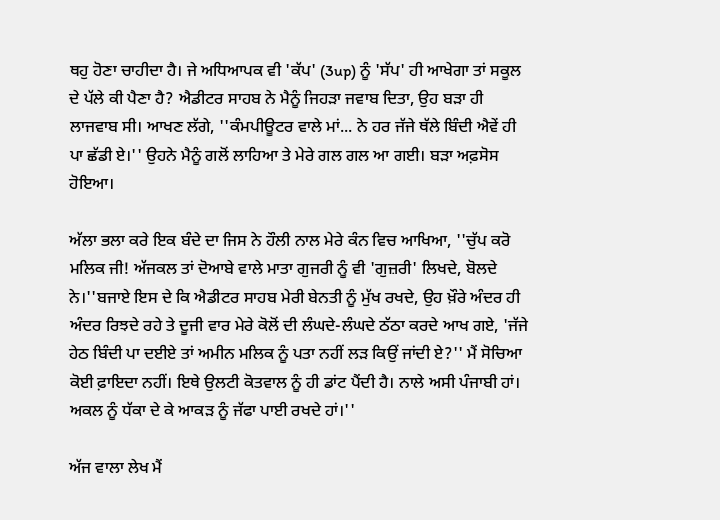ਥਹੁ ਹੋਣਾ ਚਾਹੀਦਾ ਹੈ। ਜੇ ਅਧਿਆਪਕ ਵੀ 'ਕੱਪ' (3up) ਨੂੰ 'ਸੱਪ' ਹੀ ਆਖੇਗਾ ਤਾਂ ਸਕੂਲ ਦੇ ਪੱਲੇ ਕੀ ਪੈਣਾ ਹੈ? ਐਡੀਟਰ ਸਾਹਬ ਨੇ ਮੈਨੂੰ ਜਿਹੜਾ ਜਵਾਬ ਦਿਤਾ, ਉਹ ਬੜਾ ਹੀ ਲਾਜਵਾਬ ਸੀ। ਆਖਣ ਲੱਗੇ, ''ਕੰਮਪੀਊਟਰ ਵਾਲੇ ਮਾਂ... ਨੇ ਹਰ ਜੱਜੇ ਥੱਲੇ ਬਿੰਦੀ ਐਵੇਂ ਹੀ ਪਾ ਛੱਡੀ ਏ।'' ਉਹਨੇ ਮੈਨੂੰ ਗਲੋਂ ਲਾਹਿਆ ਤੇ ਮੇਰੇ ਗਲ ਗਲ ਆ ਗਈ। ਬੜਾ ਅਫ਼ਸੋਸ ਹੋਇਆ।

ਅੱਲਾ ਭਲਾ ਕਰੇ ਇਕ ਬੰਦੇ ਦਾ ਜਿਸ ਨੇ ਹੌਲੀ ਨਾਲ ਮੇਰੇ ਕੰਨ ਵਿਚ ਆਖਿਆ, ''ਚੁੱਪ ਕਰੋ ਮਲਿਕ ਜੀ! ਅੱਜਕਲ ਤਾਂ ਦੋਆਬੇ ਵਾਲੇ ਮਾਤਾ ਗੁਜਰੀ ਨੂੰ ਵੀ 'ਗੁਜ਼ਰੀ' ਲਿਖਦੇ, ਬੋਲਦੇ ਨੇ।''ਬਜਾਏ ਇਸ ਦੇ ਕਿ ਐਡੀਟਰ ਸਾਹਬ ਮੇਰੀ ਬੇਨਤੀ ਨੂੰ ਮੁੱਖ ਰਖਦੇ, ਉਹ ਖ਼ੌਰੇ ਅੰਦਰ ਹੀ ਅੰਦਰ ਰਿਝਦੇ ਰਹੇ ਤੇ ਦੂਜੀ ਵਾਰ ਮੇਰੇ ਕੋਲੋਂ ਦੀ ਲੰਘਦੇ-ਲੰਘਦੇ ਠੱਠਾ ਕਰਦੇ ਆਖ ਗਏ, 'ਜੱਜੇ ਹੇਠ ਬਿੰਦੀ ਪਾ ਦਈਏ ਤਾਂ ਅਮੀਨ ਮਲਿਕ ਨੂੰ ਪਤਾ ਨਹੀਂ ਲੜ ਕਿਉਂ ਜਾਂਦੀ ਏ?'' ਮੈਂ ਸੋਚਿਆ ਕੋਈ ਫ਼ਾਇਦਾ ਨਹੀਂ। ਇਥੇ ਉਲਟੀ ਕੋਤਵਾਲ ਨੂੰ ਹੀ ਡਾਂਟ ਪੈਂਦੀ ਹੈ। ਨਾਲੇ ਅਸੀ ਪੰਜਾਬੀ ਹਾਂ। ਅਕਲ ਨੂੰ ਧੱਕਾ ਦੇ ਕੇ ਆਕੜ ਨੂੰ ਜੱਫਾ ਪਾਈ ਰਖਦੇ ਹਾਂ।''

ਅੱਜ ਵਾਲਾ ਲੇਖ ਮੈਂ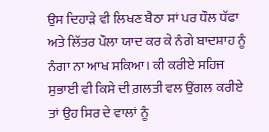ਉਸ ਦਿਹਾੜੇ ਵੀ ਲਿਖਣ ਬੈਠਾ ਸਾਂ ਪਰ ਧੌਲ ਧੱਫਾ ਅਤੇ ਲਿੱਤਰ ਪੌਲਾ ਯਾਦ ਕਰ ਕੇ ਨੰਗੇ ਬਾਦਸ਼ਾਹ ਨੂੰ ਨੰਗਾ ਨਾ ਆਖ ਸਕਿਆ। ਕੀ ਕਰੀਏ ਸਹਿਜ ਸੁਭਾਈ ਵੀ ਕਿਸੇ ਦੀ ਗ਼ਲਤੀ ਵਲ ਉਂਗਲ ਕਰੀਏ ਤਾਂ ਉਹ ਸਿਰ ਦੇ ਵਾਲਾਂ ਨੂੰ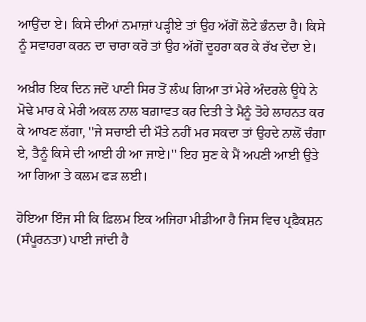ਆਉਂਦਾ ਏ। ਕਿਸੇ ਦੀਆਂ ਨਮਾਜ਼ਾਂ ਪੜ੍ਹੀਏ ਤਾਂ ਉਹ ਅੱਗੋਂ ਲੋਟੇ ਭੰਨਦਾ ਹੈ। ਕਿਸੇ ਨੂੰ ਸਵਾਹਰਾ ਕਰਨ ਦਾ ਚਾਰਾ ਕਰੋ ਤਾਂ ਉਹ ਅੱਗੋਂ ਦੂਹਰਾ ਕਰ ਕੇ ਰੱਖ ਦੇਂਦਾ ਏ।

ਅਖ਼ੀਰ ਇਕ ਦਿਨ ਜਦੋਂ ਪਾਣੀ ਸਿਰ ਤੋਂ ਲੰਘ ਗਿਆ ਤਾਂ ਮੇਰੇ ਅੰਦਰਲੇ ਊਧੇ ਨੇ ਮੋਢੇ ਮਾਰ ਕੇ ਮੇਰੀ ਅਕਲ ਨਾਲ ਬਗ਼ਾਵਤ ਕਰ ਦਿਤੀ ਤੇ ਮੈਨੂੰ ਤੋਹੇ ਲਾਹਨਤ ਕਰ ਕੇ ਆਖਣ ਲੱਗਾ, ''ਜੇ ਸਚਾਈ ਦੀ ਮੌਤੇ ਨਹੀਂ ਮਰ ਸਕਦਾ ਤਾਂ ਉਹਦੇ ਨਾਲੋਂ ਚੰਗਾ ਏ, ਤੈਨੂੰ ਕਿਸੇ ਦੀ ਆਈ ਹੀ ਆ ਜਾਏ।'' ਇਹ ਸੁਣ ਕੇ ਮੈਂ ਅਪਣੀ ਆਈ ਉਤੇ ਆ ਗਿਆ ਤੇ ਕਲਮ ਫੜ ਲਈ।

ਹੋਇਆ ਇੰਜ ਸੀ ਕਿ ਫ਼ਿਲਮ ਇਕ ਅਜਿਹਾ ਮੀਡੀਆ ਹੈ ਜਿਸ ਵਿਚ ਪ੍ਰਫ਼ੈਕਸ਼ਨ (ਸੰਪੂਰਨਤਾ) ਪਾਈ ਜਾਂਦੀ ਹੈ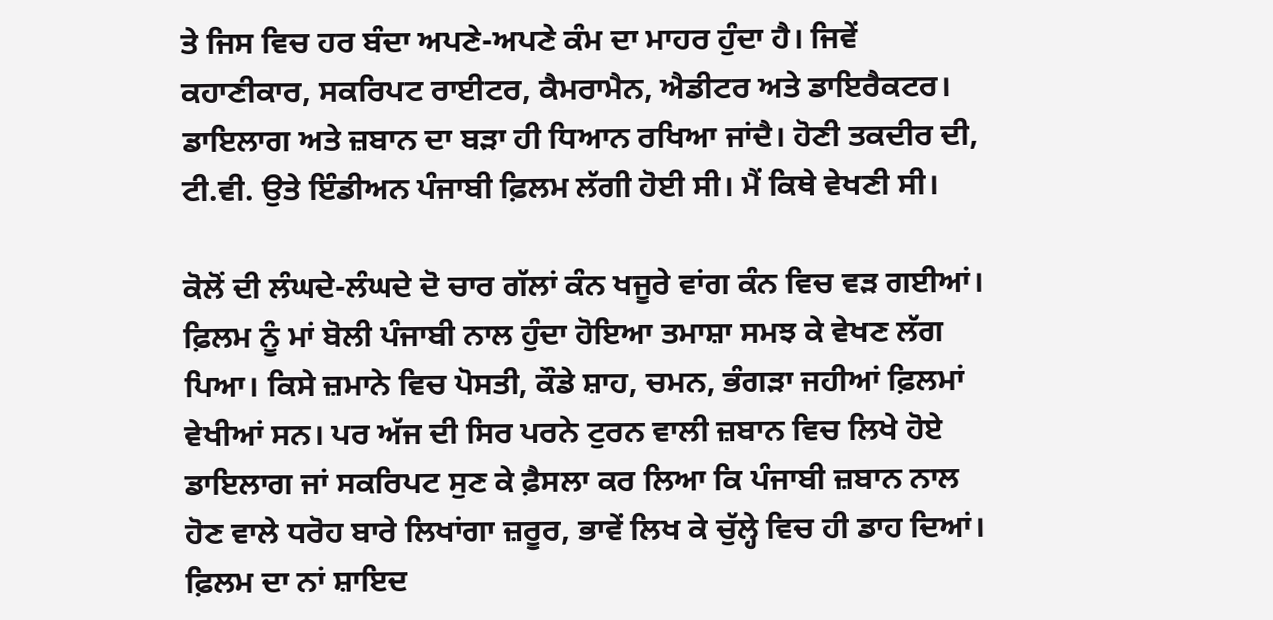ਤੇ ਜਿਸ ਵਿਚ ਹਰ ਬੰਦਾ ਅਪਣੇ-ਅਪਣੇ ਕੰਮ ਦਾ ਮਾਹਰ ਹੁੰਦਾ ਹੈ। ਜਿਵੇਂ ਕਹਾਣੀਕਾਰ, ਸਕਰਿਪਟ ਰਾਈਟਰ, ਕੈਮਰਾਮੈਨ, ਐਡੀਟਰ ਅਤੇ ਡਾਇਰੈਕਟਰ। ਡਾਇਲਾਗ ਅਤੇ ਜ਼ਬਾਨ ਦਾ ਬੜਾ ਹੀ ਧਿਆਨ ਰਖਿਆ ਜਾਂਦੈ। ਹੋਣੀ ਤਕਦੀਰ ਦੀ, ਟੀ.ਵੀ. ਉਤੇ ਇੰਡੀਅਨ ਪੰਜਾਬੀ ਫ਼ਿਲਮ ਲੱਗੀ ਹੋਈ ਸੀ। ਮੈਂ ਕਿਥੇ ਵੇਖਣੀ ਸੀ।

ਕੋਲੋਂ ਦੀ ਲੰਘਦੇ-ਲੰਘਦੇ ਦੋ ਚਾਰ ਗੱਲਾਂ ਕੰਨ ਖਜੂਰੇ ਵਾਂਗ ਕੰਨ ਵਿਚ ਵੜ ਗਈਆਂ। ਫ਼ਿਲਮ ਨੂੰ ਮਾਂ ਬੋਲੀ ਪੰਜਾਬੀ ਨਾਲ ਹੁੰਦਾ ਹੋਇਆ ਤਮਾਸ਼ਾ ਸਮਝ ਕੇ ਵੇਖਣ ਲੱਗ ਪਿਆ। ਕਿਸੇ ਜ਼ਮਾਨੇ ਵਿਚ ਪੋਸਤੀ, ਕੌਡੇ ਸ਼ਾਹ, ਚਮਨ, ਭੰਗੜਾ ਜਹੀਆਂ ਫ਼ਿਲਮਾਂ ਵੇਖੀਆਂ ਸਨ। ਪਰ ਅੱਜ ਦੀ ਸਿਰ ਪਰਨੇ ਟੁਰਨ ਵਾਲੀ ਜ਼ਬਾਨ ਵਿਚ ਲਿਖੇ ਹੋਏ ਡਾਇਲਾਗ ਜਾਂ ਸਕਰਿਪਟ ਸੁਣ ਕੇ ਫ਼ੈਸਲਾ ਕਰ ਲਿਆ ਕਿ ਪੰਜਾਬੀ ਜ਼ਬਾਨ ਨਾਲ ਹੋਣ ਵਾਲੇ ਧਰੋਹ ਬਾਰੇ ਲਿਖਾਂਗਾ ਜ਼ਰੂਰ, ਭਾਵੇਂ ਲਿਖ ਕੇ ਚੁੱਲ੍ਹੇ ਵਿਚ ਹੀ ਡਾਹ ਦਿਆਂ। ਫ਼ਿਲਮ ਦਾ ਨਾਂ ਸ਼ਾਇਦ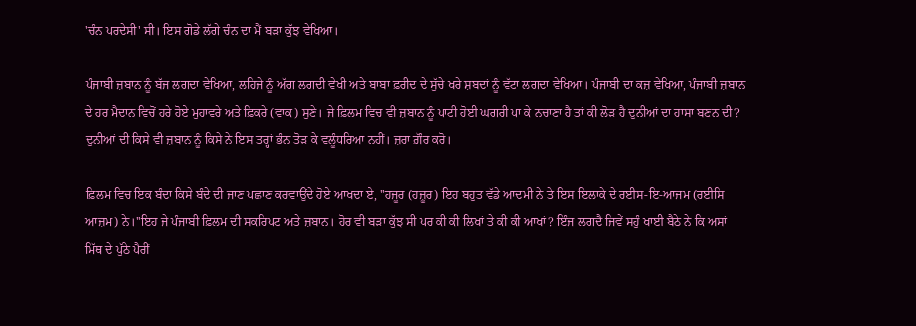'ਚੰਨ ਪਰਦੇਸੀ' ਸੀ। ਇਸ ਗੋਡੇ ਲੱਗੇ ਚੰਨ ਦਾ ਮੈਂ ਬੜਾ ਕੁੱਝ ਵੇਖਿਆ।

ਪੰਜਾਬੀ ਜ਼ਬਾਨ ਨੂੰ ਬੱਜ ਲਗਦਾ ਵੇਖਿਆ, ਲਹਿਜੇ ਨੂੰ ਅੱਗ ਲਗਦੀ ਵੇਖੀ ਅਤੇ ਬਾਬਾ ਫ਼ਰੀਦ ਦੇ ਸੁੱਚੇ ਖਰੇ ਸ਼ਬਦਾਂ ਨੂੰ ਵੱਟਾ ਲਗਦਾ ਵੇਖਿਆ। ਪੰਜਾਬੀ ਦਾ ਕਜ਼ ਵੇਖਿਆ, ਪੰਜਾਬੀ ਜ਼ਬਾਨ ਦੇ ਹਰ ਮੈਦਾਨ ਵਿਚੋਂ ਹਰੇ ਹੋਏ ਮੁਹਾਵਰੇ ਅਤੇ ਫ਼ਿਕਰੇ (ਵਾਕ) ਸੁਣੇ। ਜੇ ਫ਼ਿਲਮ ਵਿਚ ਵੀ ਜ਼ਬਾਨ ਨੂੰ ਪਾਟੀ ਹੋਈ ਘਗਰੀ ਪਾ ਕੇ ਨਚਾਣਾ ਹੈ ਤਾਂ ਕੀ ਲੋੜ ਹੈ ਦੁਨੀਆਂ ਦਾ ਹਾਸਾ ਬਣਨ ਦੀ? ਦੁਨੀਆਂ ਦੀ ਕਿਸੇ ਵੀ ਜ਼ਬਾਨ ਨੂੰ ਕਿਸੇ ਨੇ ਇਸ ਤਰ੍ਹਾਂ ਭੰਨ ਤੋੜ ਕੇ ਵਲੂੰਧਰਿਆ ਨਹੀਂ। ਜ਼ਰਾ ਗ਼ੌਰ ਕਰੋ।

ਫ਼ਿਲਮ ਵਿਚ ਇਕ ਬੰਦਾ ਕਿਸੇ ਬੰਦੇ ਦੀ ਜਾਣ ਪਛਾਣ ਕਰਵਾਉਂਦੇ ਹੋਏ ਆਖਦਾ ਏ, ''ਹਜੂਰ (ਹਜ਼ੂਰ) ਇਹ ਬਹੁਤ ਵੱਡੇ ਆਦਮੀ ਨੇ ਤੇ ਇਸ ਇਲਾਕੇ ਦੇ ਰਈਸ-ਇ-ਆਜਮ (ਰਈਸਿ ਆਜ਼ਮ) ਨੇ।''ਇਹ ਜੇ ਪੰਜਾਬੀ ਫ਼ਿਲਮ ਦੀ ਸਕਰਿਪਟ ਅਤੇ ਜ਼ਬਾਨ। ਹੋਰ ਵੀ ਬੜਾ ਕੁੱਝ ਸੀ ਪਰ ਕੀ ਕੀ ਲਿਖਾਂ ਤੇ ਕੀ ਕੀ ਆਖਾਂ? ਇੰਜ ਲਗਦੈ ਜਿਵੇਂ ਸਹੁੰ ਖਾਈ ਬੈਠੇ ਨੇ ਕਿ ਅਸਾਂ ਮਿੱਥ ਦੇ ਪੁੱਠੇ ਪੈਰੀਂ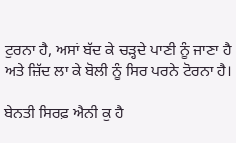ਟੁਰਨਾ ਹੈ, ਅਸਾਂ ਬੱਦ ਕੇ ਚੜ੍ਹਦੇ ਪਾਣੀ ਨੂੰ ਜਾਣਾ ਹੈ ਅਤੇ ਜ਼ਿੱਦ ਲਾ ਕੇ ਬੋਲੀ ਨੂੰ ਸਿਰ ਪਰਨੇ ਟੋਰਨਾ ਹੈ।

ਬੇਨਤੀ ਸਿਰਫ਼ ਐਨੀ ਕੁ ਹੈ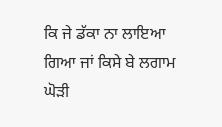ਕਿ ਜੇ ਡੱਕਾ ਨਾ ਲਾਇਆ ਗਿਆ ਜਾਂ ਕਿਸੇ ਬੇ ਲਗਾਮ ਘੋੜੀ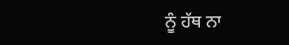ਨੂੰ ਹੱਥ ਨਾ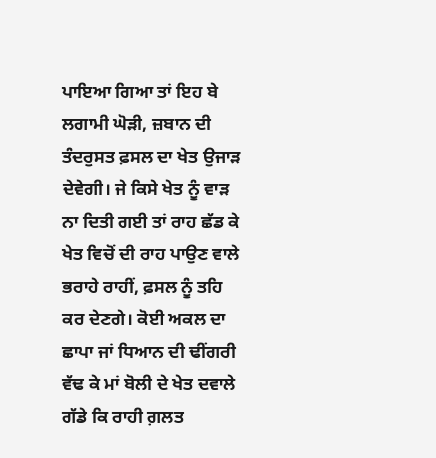ਪਾਇਆ ਗਿਆ ਤਾਂ ਇਹ ਬੇ ਲਗਾਮੀ ਘੋੜੀ, ਜ਼ਬਾਨ ਦੀ ਤੰਦਰੁਸਤ ਫ਼ਸਲ ਦਾ ਖੇਤ ਉਜਾੜ ਦੇਵੇਗੀ। ਜੇ ਕਿਸੇ ਖੇਤ ਨੂੰ ਵਾੜ ਨਾ ਦਿਤੀ ਗਈ ਤਾਂ ਰਾਹ ਛੱਡ ਕੇ ਖੇਤ ਵਿਚੋਂ ਦੀ ਰਾਹ ਪਾਉਣ ਵਾਲੇ ਭਰਾਹੇ ਰਾਹੀਂ, ਫ਼ਸਲ ਨੂੰ ਤਹਿ ਕਰ ਦੇਣਗੇ। ਕੋਈ ਅਕਲ ਦਾ ਛਾਪਾ ਜਾਂ ਧਿਆਨ ਦੀ ਢੀਂਗਰੀ ਵੱਢ ਕੇ ਮਾਂ ਬੋਲੀ ਦੇ ਖੇਤ ਦਵਾਲੇ ਗੱਡੇ ਕਿ ਰਾਹੀ ਗ਼ਲਤ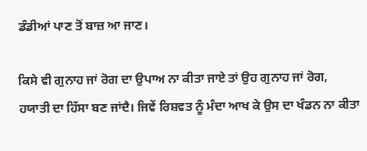ਡੰਡੀਆਂ ਪਾਣ ਤੋਂ ਬਾਜ਼ ਆ ਜਾਣ।

ਕਿਸੇ ਵੀ ਗੁਨਾਹ ਜਾਂ ਰੋਗ ਦਾ ਉਪਾਅ ਨਾ ਕੀਤਾ ਜਾਏ ਤਾਂ ਉਹ ਗੁਨਾਹ ਜਾਂ ਰੋਗ, ਹਯਾਤੀ ਦਾ ਹਿੱਸਾ ਬਣ ਜਾਂਦੈ। ਜਿਵੇਂ ਰਿਸ਼ਵਤ ਨੂੰ ਮੰਦਾ ਆਖ ਕੇ ਉਸ ਦਾ ਖੰਡਨ ਨਾ ਕੀਤਾ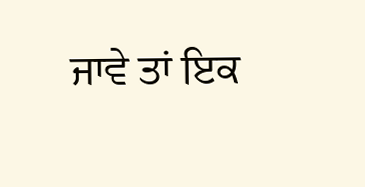ਜਾਵੇ ਤਾਂ ਇਕ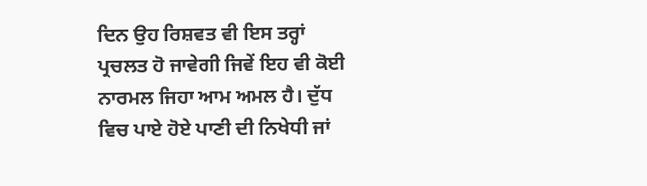ਦਿਨ ਉਹ ਰਿਸ਼ਵਤ ਵੀ ਇਸ ਤਰ੍ਹਾਂ ਪ੍ਰਚਲਤ ਹੋ ਜਾਵੇਗੀ ਜਿਵੇਂ ਇਹ ਵੀ ਕੋਈ ਨਾਰਮਲ ਜਿਹਾ ਆਮ ਅਮਲ ਹੈ। ਦੁੱਧ ਵਿਚ ਪਾਏ ਹੋਏ ਪਾਣੀ ਦੀ ਨਿਖੇਧੀ ਜਾਂ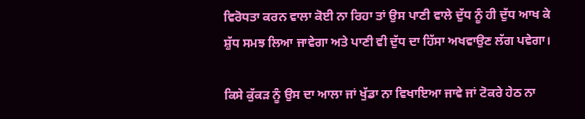ਵਿਰੋਧਤਾ ਕਰਨ ਵਾਲਾ ਕੋਈ ਨਾ ਰਿਹਾ ਤਾਂ ਉਸ ਪਾਣੀ ਵਾਲੇ ਦੁੱਧ ਨੂੰ ਹੀ ਦੁੱਧ ਆਖ ਕੇ ਸ਼ੁੱਧ ਸਮਝ ਲਿਆ ਜਾਵੇਗਾ ਅਤੇ ਪਾਣੀ ਵੀ ਦੁੱਧ ਦਾ ਹਿੱਸਾ ਅਖਵਾਉਣ ਲੱਗ ਪਵੇਗਾ।

ਕਿਸੇ ਕੁੱਕੜ ਨੂੰ ਉਸ ਦਾ ਆਲਾ ਜਾਂ ਖੁੱਡਾ ਨਾ ਵਿਖਾਇਆ ਜਾਵੇ ਜਾਂ ਟੋਕਰੇ ਹੇਠ ਨਾ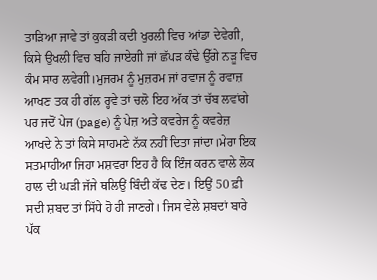ਤਾੜਿਆ ਜਾਵੇ ਤਾਂ ਕੁਕੜੀ ਕਦੀ ਖੁਰਲੀ ਵਿਚ ਆਂਡਾ ਦੇਵੇਗੀ, ਕਿਸੇ ਉਖਲੀ ਵਿਚ ਬਹਿ ਜਾਏਗੀ ਜਾਂ ਛੱਪੜ ਕੰਢੇ ਉੱਗੇ ਨੜੂ ਵਿਚ ਕੰਮ ਸਾਰ ਲਵੇਗੀ।ਮੁਜਰਮ ਨੂੰ ਮੁਜ਼ਰਮ ਜਾਂ ਰਵਾਜ ਨੂੰ ਰਵਾਜ਼ ਆਖਣ ਤਕ ਹੀ ਗੱਲ ਰ੍ਹਵੇ ਤਾਂ ਚਲੋ ਇਹ ਅੱਕ ਤਾਂ ਚੱਬ ਲਵਾਂਗੇ ਪਰ ਜਦੋਂ ਪੇਜ (page) ਨੂੰ ਪੇਜ਼ ਅਤੇ ਕਵਰੇਜ ਨੂੰ ਕਵਰੇਜ਼ ਆਖਦੇ ਨੇ ਤਾਂ ਕਿਸੇ ਸਾਹਮਣੇ ਨੱਕ ਨਹੀਂ ਦਿਤਾ ਜਾਂਦਾ।ਮੇਰਾ ਇਕ ਸਤਮਾਹੀਆ ਜਿਹਾ ਮਸ਼ਵਰਾ ਇਹ ਹੈ ਕਿ ਇੰਜ ਕਰਨ ਵਾਲੇ ਲੋਕ ਹਾਲ ਦੀ ਘੜੀ ਜੱਜੇ ਥਲਿਉਂ ਬਿੰਦੀ ਕੱਢ ਦੇਣ। ਇਉਂ 50 ਫ਼ੀ ਸਦੀ ਸ਼ਬਦ ਤਾਂ ਸਿੱਧੇ ਹੋ ਹੀ ਜਾਣਗੇ। ਜਿਸ ਵੇਲੇ ਸ਼ਬਦਾਂ ਬਾਰੇ ਪੱਕ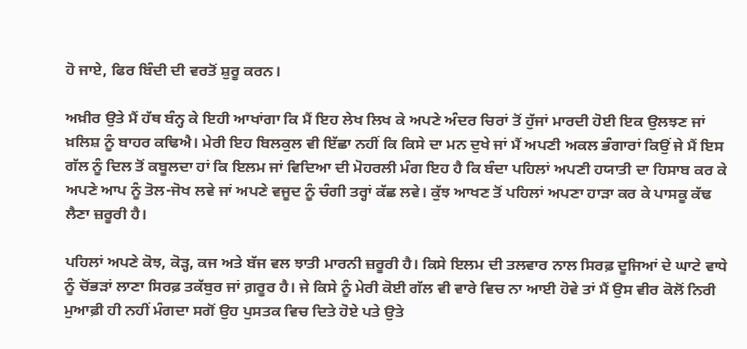ਹੋ ਜਾਏ, ਫਿਰ ਬਿੰਦੀ ਦੀ ਵਰਤੋਂ ਸ਼ੁਰੂ ਕਰਨ।

ਅਖ਼ੀਰ ਉਤੇ ਮੈਂ ਹੱਥ ਬੰਨ੍ਹ ਕੇ ਇਹੀ ਆਖਾਂਗਾ ਕਿ ਮੈਂ ਇਹ ਲੇਖ ਲਿਖ ਕੇ ਅਪਣੇ ਅੰਦਰ ਚਿਰਾਂ ਤੋਂ ਹੁੱਜਾਂ ਮਾਰਦੀ ਹੋਈ ਇਕ ਉਲਝਣ ਜਾਂ ਖ਼ਲਿਸ਼ ਨੂੰ ਬਾਹਰ ਕਢਿਐ। ਮੇਰੀ ਇਹ ਬਿਲਕੁਲ ਵੀ ਇੱਛਾ ਨਹੀਂ ਕਿ ਕਿਸੇ ਦਾ ਮਨ ਦੁਖੇ ਜਾਂ ਮੈਂ ਅਪਣੀ ਅਕਲ ਭੰਗਾਰਾਂ ਕਿਉਂ ਜੇ ਮੈਂ ਇਸ ਗੱਲ ਨੂੰ ਦਿਲ ਤੋਂ ਕਬੂਲਦਾ ਹਾਂ ਕਿ ਇਲਮ ਜਾਂ ਵਿਦਿਆ ਦੀ ਮੋਹਰਲੀ ਮੰਗ ਇਹ ਹੈ ਕਿ ਬੰਦਾ ਪਹਿਲਾਂ ਅਪਣੀ ਹਯਾਤੀ ਦਾ ਹਿਸਾਬ ਕਰ ਕੇ ਅਪਣੇ ਆਪ ਨੂੰ ਤੋਲ-ਜੋਖ ਲਵੇ ਜਾਂ ਅਪਣੇ ਵਜੂਦ ਨੂੰ ਚੰਗੀ ਤਰ੍ਹਾਂ ਕੱਛ ਲਵੇ। ਕੁੱਝ ਆਖਣ ਤੋਂ ਪਹਿਲਾਂ ਅਪਣਾ ਹਾੜਾ ਕਰ ਕੇ ਪਾਸਕੂ ਕੱਢ ਲੈਣਾ ਜ਼ਰੂਰੀ ਹੈ।

ਪਹਿਲਾਂ ਅਪਣੇ ਕੋਝ, ਕੋੜ੍ਹ, ਕਜ ਅਤੇ ਬੱਜ ਵਲ ਝਾਤੀ ਮਾਰਨੀ ਜ਼ਰੂਰੀ ਹੈ। ਕਿਸੇ ਇਲਮ ਦੀ ਤਲਵਾਰ ਨਾਲ ਸਿਰਫ਼ ਦੂਜਿਆਂ ਦੇ ਘਾਟੇ ਵਾਧੇ ਨੂੰ ਚੋਂਭੜਾਂ ਲਾਣਾ ਸਿਰਫ਼ ਤਕੱਬੁਰ ਜਾਂ ਗ਼ਰੂਰ ਹੈ। ਜੇ ਕਿਸੇ ਨੂੰ ਮੇਰੀ ਕੋਈ ਗੱਲ ਵੀ ਵਾਰੇ ਵਿਚ ਨਾ ਆਈ ਹੋਵੇ ਤਾਂ ਮੈਂ ਉਸ ਵੀਰ ਕੋਲੋਂ ਨਿਰੀ ਮੁਆਫ਼ੀ ਹੀ ਨਹੀਂ ਮੰਗਦਾ ਸਗੋਂ ਉਹ ਪੁਸਤਕ ਵਿਚ ਦਿਤੇ ਹੋਏ ਪਤੇ ਉਤੇ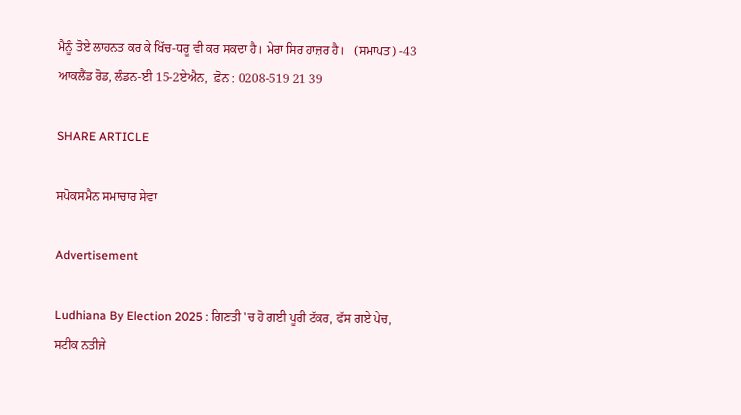ਮੈਨੂੰ ਤੋਏ ਲਾਹਨਤ ਕਰ ਕੇ ਖਿੱਚ-ਧਰੂ ਵੀ ਕਰ ਸਕਦਾ ਹੈ। ਮੇਰਾ ਸਿਰ ਹਾਜ਼ਰ ਹੈ।   (ਸਮਾਪਤ) -43 ਆਕਲੈਂਡ ਰੋਡ, ਲੰਡਨ-ਈ 15-2ਏਐਨ,  ਫ਼ੋਨ : 0208-519 21 39

SHARE ARTICLE

ਸਪੋਕਸਮੈਨ ਸਮਾਚਾਰ ਸੇਵਾ

Advertisement

Ludhiana By Election 2025 : ਗਿਣਤੀ 'ਚ ਹੋ ਗਈ ਪੂਰੀ ਟੱਕਰ, ਫੱਸ ਗਏ ਪੇਚ, ਸਟੀਕ ਨਤੀਜੇ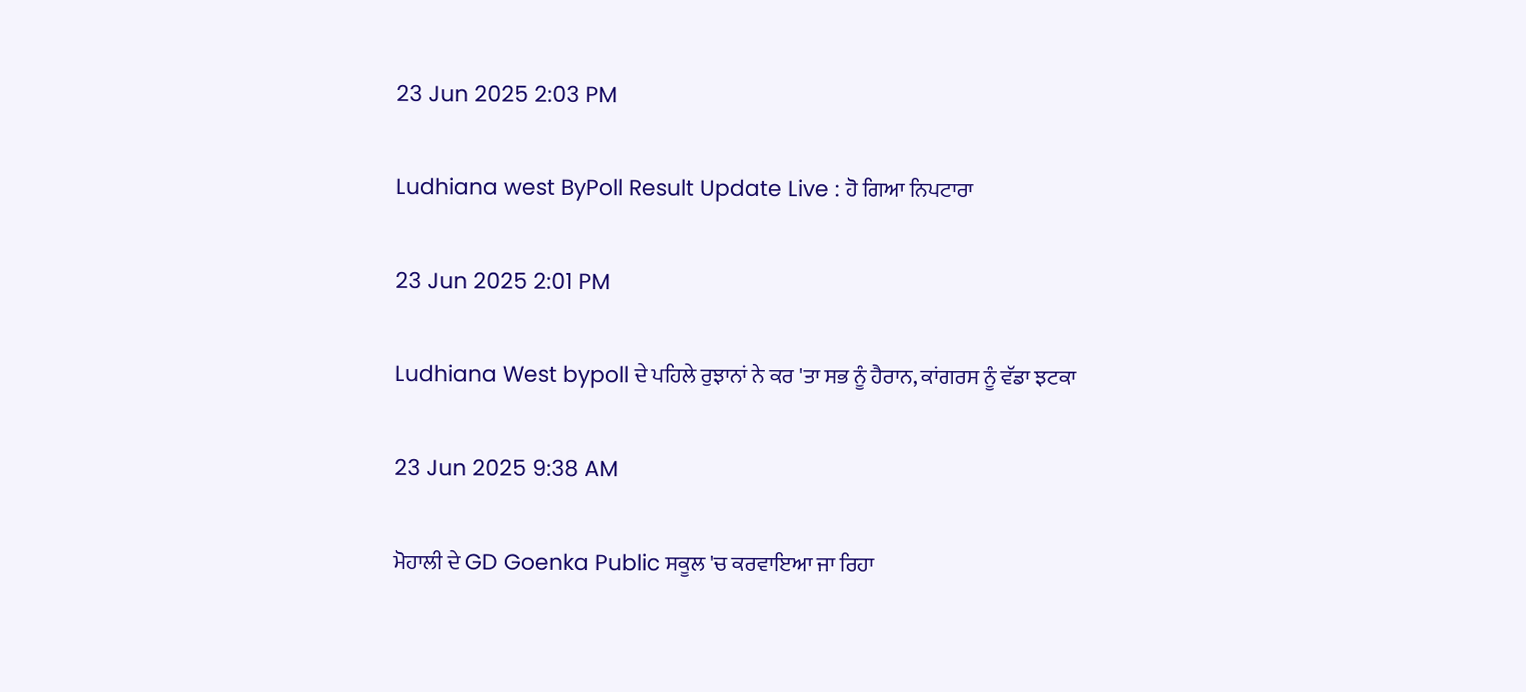23 Jun 2025 2:03 PM

Ludhiana west ByPoll Result Update Live : ਹੋ ਗਿਆ ਨਿਪਟਾਰਾ

23 Jun 2025 2:01 PM

Ludhiana West bypoll ਦੇ ਪਹਿਲੇ ਰੁਝਾਨਾਂ ਨੇ ਕਰ 'ਤਾ ਸਭ ਨੂੰ ਹੈਰਾਨ, ਕਾਂਗਰਸ ਨੂੰ ਵੱਡਾ ਝਟਕਾ

23 Jun 2025 9:38 AM

ਮੋਹਾਲੀ ਦੇ GD Goenka Public ਸਕੂਲ 'ਚ ਕਰਵਾਇਆ ਜਾ ਰਿਹਾ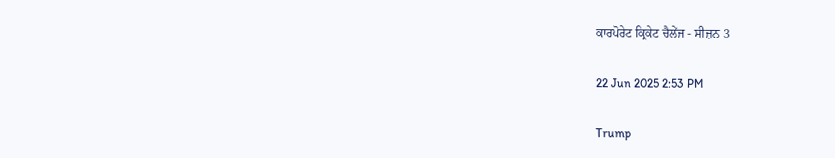ਕਾਰਪੋਰੇਟ ਕ੍ਰਿਕੇਟ ਚੈਲੇਂਜ - ਸੀਜ਼ਨ 3

22 Jun 2025 2:53 PM

Trump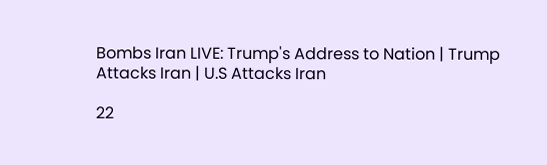Bombs Iran LIVE: Trump's Address to Nation | Trump Attacks Iran | U.S Attacks Iran

22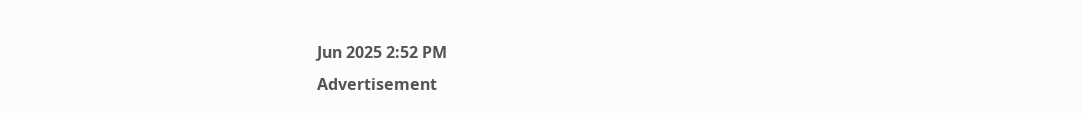Jun 2025 2:52 PM
Advertisement